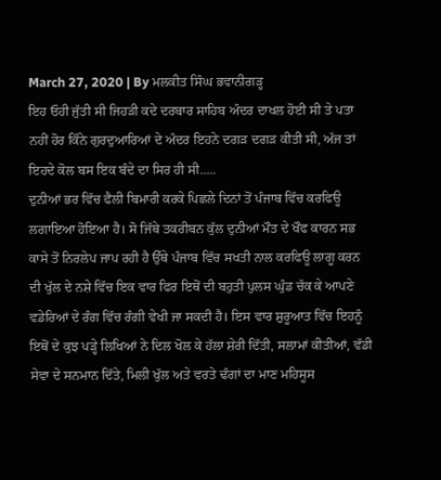March 27, 2020 | By ਮਲਕੀਤ ਸਿੰਘ ਭਵਾਨੀਗੜ੍ਹ
ਇਹ ਓਹੀ ਜੁੱਤੀ ਸੀ ਜਿਹੜੀ ਕਦੇ ਦਰਬਾਰ ਸਾਹਿਬ ਅੰਦਰ ਦਾਖਲ ਹੋਈ ਸੀ ਤੇ ਪਤਾ ਨਹੀਂ ਹੋਰ ਕਿੰਨੇ ਗੁਰਦੁਆਰਿਆਂ ਦੇ ਅੰਦਰ ਇਹਨੇ ਦਗੜ ਦਗੜ ਕੀਤੀ ਸੀ, ਅੱਜ ਤਾਂ ਇਹਦੇ ਕੋਲ ਬਸ ਇਕ ਬੰਦੇ ਦਾ ਸਿਰ ਹੀ ਸੀ…..
ਦੁਨੀਆਂ ਭਰ ਵਿੱਚ ਫੈਲੀ ਬਿਮਾਰੀ ਕਰਕੇ ਪਿਛਲੇ ਦਿਨਾਂ ਤੋਂ ਪੰਜਾਬ ਵਿੱਚ ਕਰਫਿਊ ਲਗਾਇਆ ਹੋਇਆ ਹੈ। ਸੋ ਜਿੱਥੇ ਤਕਰੀਬਨ ਕੁੱਲ ਦੁਨੀਆਂ ਮੌਤ ਦੇ ਖੌਫ ਕਾਰਨ ਸਭ ਕਾਸੇ ਤੋਂ ਨਿਰਲੇਪ ਜਾਪ ਰਹੀ ਹੈ ਉੱਥੇ ਪੰਜਾਬ ਵਿੱਚ ਸਖਤੀ ਨਾਲ ਕਰਫਿਊ ਲਾਗੂ ਕਰਨ ਦੀ ਖੁੱਲ ਦੇ ਨਸ਼ੇ ਵਿੱਚ ਇਕ ਵਾਰ ਫਿਰ ਇਥੋਂ ਦੀ ਬਹੁਤੀ ਪੁਲਸ ਘੁੰਡ ਚੱਕ ਕੇ ਆਪਣੇ ਵਡੇਰਿਆਂ ਦੇ ਰੰਗ ਵਿੱਚ ਰੰਗੀ ਵੇਖੀ ਜਾ ਸਕਦੀ ਹੈ। ਇਸ ਵਾਰ ਸ਼ੁਰੂਆਤ ਵਿੱਚ ਇਹਨੂੰ ਇਥੋਂ ਦੇ ਕੁਝ ਪੜ੍ਹੇ ਲਿਖਿਆਂ ਨੇ ਦਿਲ ਖੋਲ ਕੇ ਹੱਲਾ ਸ਼ੇਰੀ ਦਿੱਤੀ, ਸਲਾਮਾਂ ਕੀਤੀਆਂ, ਵੱਡੀ ਸੇਵਾ ਦੇ ਸਨਮਾਨ ਦਿੱਤੇ, ਮਿਲੀ ਖੁੱਲ ਅਤੇ ਵਰਤੇ ਢੰਗਾਂ ਦਾ ਮਾਣ ਮਹਿਸੂਸ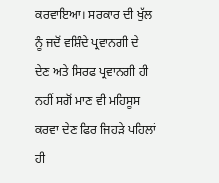ਕਰਵਾਇਆ। ਸਰਕਾਰ ਦੀ ਖੁੱਲ ਨੂੰ ਜਦੋਂ ਵਸ਼ਿੰਦੇ ਪ੍ਰਵਾਨਗੀ ਦੇ ਦੇਣ ਅਤੇ ਸਿਰਫ ਪ੍ਰਵਾਨਗੀ ਹੀ ਨਹੀਂ ਸਗੋਂ ਮਾਣ ਵੀ ਮਹਿਸੂਸ ਕਰਵਾ ਦੇਣ ਫਿਰ ਜਿਹੜੇ ਪਹਿਲਾਂ ਹੀ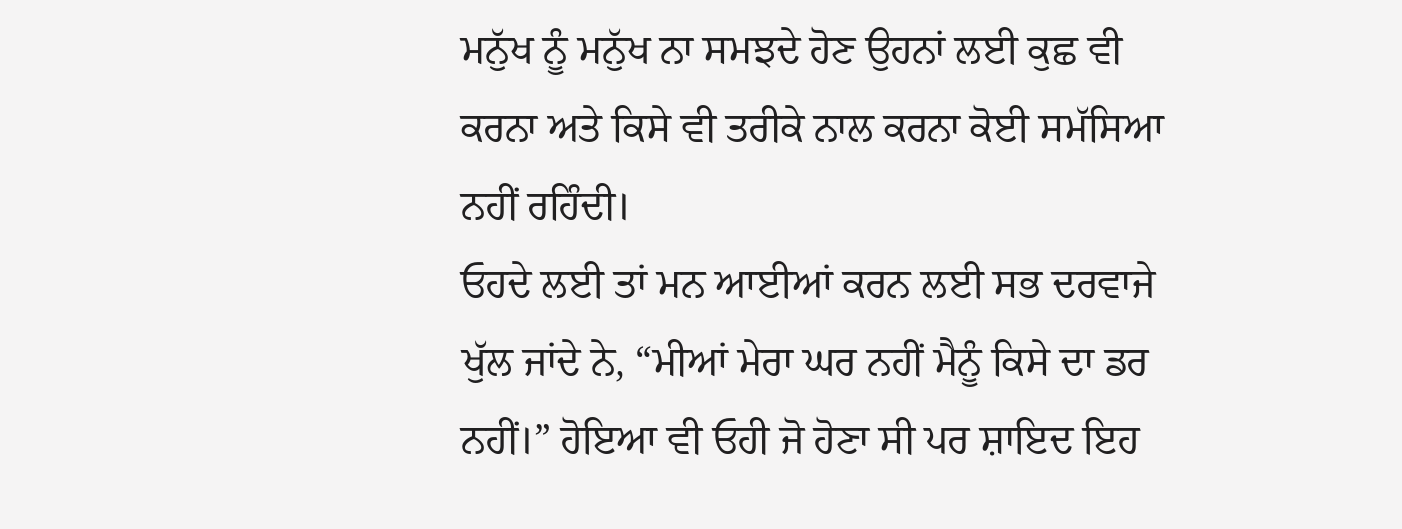ਮਨੁੱਖ ਨੂੰ ਮਨੁੱਖ ਨਾ ਸਮਝਦੇ ਹੋਣ ਉਹਨਾਂ ਲਈ ਕੁਛ ਵੀ ਕਰਨਾ ਅਤੇ ਕਿਸੇ ਵੀ ਤਰੀਕੇ ਨਾਲ ਕਰਨਾ ਕੋਈ ਸਮੱਸਿਆ ਨਹੀਂ ਰਹਿੰਦੀ।
ਓਹਦੇ ਲਈ ਤਾਂ ਮਨ ਆਈਆਂ ਕਰਨ ਲਈ ਸਭ ਦਰਵਾਜੇ ਖੁੱਲ ਜਾਂਦੇ ਨੇ, “ਮੀਆਂ ਮੇਰਾ ਘਰ ਨਹੀਂ ਮੈਨੂੰ ਕਿਸੇ ਦਾ ਡਰ ਨਹੀਂ।” ਹੋਇਆ ਵੀ ਓਹੀ ਜੋ ਹੋਣਾ ਸੀ ਪਰ ਸ਼ਾਇਦ ਇਹ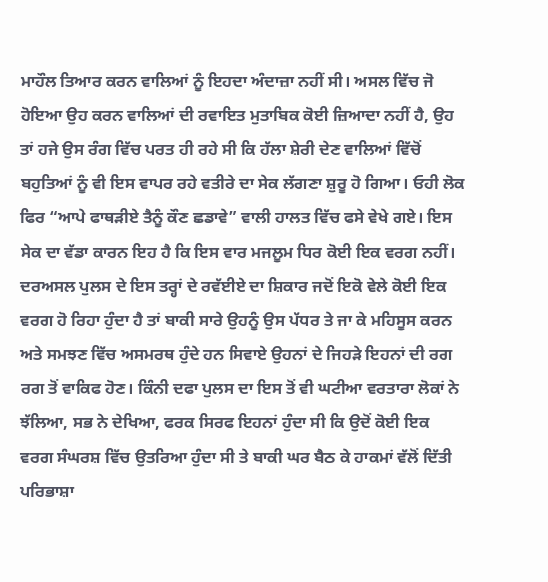ਮਾਹੌਲ ਤਿਆਰ ਕਰਨ ਵਾਲਿਆਂ ਨੂੰ ਇਹਦਾ ਅੰਦਾਜ਼ਾ ਨਹੀਂ ਸੀ। ਅਸਲ ਵਿੱਚ ਜੋ ਹੋਇਆ ਉਹ ਕਰਨ ਵਾਲਿਆਂ ਦੀ ਰਵਾਇਤ ਮੁਤਾਬਿਕ ਕੋਈ ਜ਼ਿਆਦਾ ਨਹੀਂ ਹੈ, ਉਹ ਤਾਂ ਹਜੇ ਉਸ ਰੰਗ ਵਿੱਚ ਪਰਤ ਹੀ ਰਹੇ ਸੀ ਕਿ ਹੱਲਾ ਸ਼ੇਰੀ ਦੇਣ ਵਾਲਿਆਂ ਵਿੱਚੋਂ ਬਹੁਤਿਆਂ ਨੂੰ ਵੀ ਇਸ ਵਾਪਰ ਰਹੇ ਵਤੀਰੇ ਦਾ ਸੇਕ ਲੱਗਣਾ ਸ਼ੁਰੂ ਹੋ ਗਿਆ। ਓਹੀ ਲੋਕ ਫਿਰ “ਆਪੇ ਫਾਥੜੀਏ ਤੈਨੂੰ ਕੌਣ ਛਡਾਵੇ” ਵਾਲੀ ਹਾਲਤ ਵਿੱਚ ਫਸੇ ਵੇਖੇ ਗਏ। ਇਸ ਸੇਕ ਦਾ ਵੱਡਾ ਕਾਰਨ ਇਹ ਹੈ ਕਿ ਇਸ ਵਾਰ ਮਜਲੂਮ ਧਿਰ ਕੋਈ ਇਕ ਵਰਗ ਨਹੀਂ। ਦਰਅਸਲ ਪੁਲਸ ਦੇ ਇਸ ਤਰ੍ਹਾਂ ਦੇ ਰਵੱਈਏ ਦਾ ਸ਼ਿਕਾਰ ਜਦੋਂ ਇਕੋ ਵੇਲੇ ਕੋਈ ਇਕ ਵਰਗ ਹੋ ਰਿਹਾ ਹੁੰਦਾ ਹੈ ਤਾਂ ਬਾਕੀ ਸਾਰੇ ਉਹਨੂੰ ਉਸ ਪੱਧਰ ਤੇ ਜਾ ਕੇ ਮਹਿਸੂਸ ਕਰਨ ਅਤੇ ਸਮਝਣ ਵਿੱਚ ਅਸਮਰਥ ਹੁੰਦੇ ਹਨ ਸਿਵਾਏ ਉਹਨਾਂ ਦੇ ਜਿਹੜੇ ਇਹਨਾਂ ਦੀ ਰਗ ਰਗ ਤੋਂ ਵਾਕਿਫ ਹੋਣ। ਕਿੰਨੀ ਦਫਾ ਪੁਲਸ ਦਾ ਇਸ ਤੋਂ ਵੀ ਘਟੀਆ ਵਰਤਾਰਾ ਲੋਕਾਂ ਨੇ ਝੱਲਿਆ, ਸਭ ਨੇ ਦੇਖਿਆ, ਫਰਕ ਸਿਰਫ ਇਹਨਾਂ ਹੁੰਦਾ ਸੀ ਕਿ ਉਦੋਂ ਕੋਈ ਇਕ ਵਰਗ ਸੰਘਰਸ਼ ਵਿੱਚ ਉਤਰਿਆ ਹੁੰਦਾ ਸੀ ਤੇ ਬਾਕੀ ਘਰ ਬੈਠ ਕੇ ਹਾਕਮਾਂ ਵੱਲੋਂ ਦਿੱਤੀ ਪਰਿਭਾਸ਼ਾ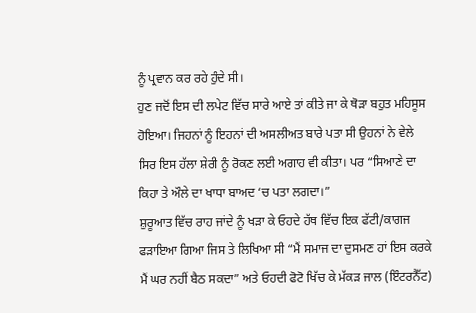ਨੂੰ ਪ੍ਰਵਾਨ ਕਰ ਰਹੇ ਹੁੰਦੇ ਸੀ।
ਹੁਣ ਜਦੋਂ ਇਸ ਦੀ ਲਪੇਟ ਵਿੱਚ ਸਾਰੇ ਆਏ ਤਾਂ ਕੀਤੇ ਜਾ ਕੇ ਥੋੜਾ ਬਹੁਤ ਮਹਿਸੂਸ ਹੋਇਆ। ਜਿਹਨਾਂ ਨੂੰ ਇਹਨਾਂ ਦੀ ਅਸਲੀਅਤ ਬਾਰੇ ਪਤਾ ਸੀ ਉਹਨਾਂ ਨੇ ਵੇਲੇ ਸਿਰ ਇਸ ਹੱਲਾ ਸ਼ੇਰੀ ਨੂੰ ਰੋਕਣ ਲਈ ਅਗਾਹ ਵੀ ਕੀਤਾ। ਪਰ “ਸਿਆਣੇ ਦਾ ਕਿਹਾ ਤੇ ਔਲੇ ਦਾ ਖਾਧਾ ਬਾਅਦ ‘ਚ ਪਤਾ ਲਗਦਾ।”
ਸ਼ੁਰੂਆਤ ਵਿੱਚ ਰਾਹ ਜਾਂਦੇ ਨੂੰ ਖੜਾ ਕੇ ਓਹਦੇ ਹੱਥ ਵਿੱਚ ਇਕ ਫੱਟੀ/ਕਾਗਜ ਫੜਾਇਆ ਗਿਆ ਜਿਸ ਤੇ ਲਿਖਿਆ ਸੀ “ਮੈਂ ਸਮਾਜ ਦਾ ਦੁਸਮਣ ਹਾਂ ਇਸ ਕਰਕੇ ਮੈਂ ਘਰ ਨਹੀਂ ਬੈਠ ਸਕਦਾ” ਅਤੇ ਓਹਦੀ ਫੋਟੋ ਖਿੱਚ ਕੇ ਮੱਕੜ ਜਾਲ (ਇੰਟਰਨੈੱਟ)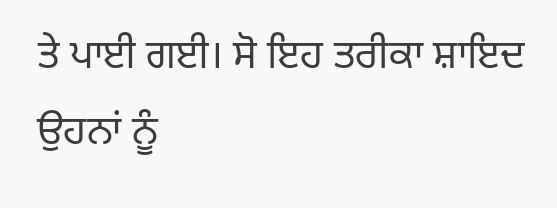ਤੇ ਪਾਈ ਗਈ। ਸੋ ਇਹ ਤਰੀਕਾ ਸ਼ਾਇਦ ਉਹਨਾਂ ਨੂੰ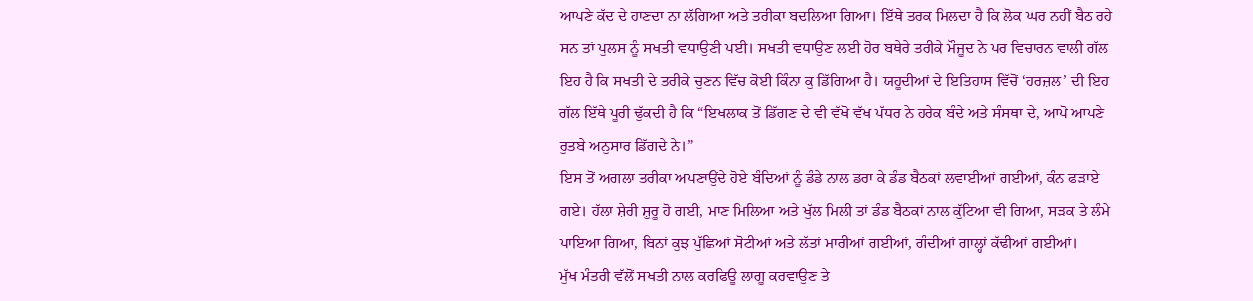ਆਪਣੇ ਕੱਦ ਦੇ ਹਾਣਦਾ ਨਾ ਲੱਗਿਆ ਅਤੇ ਤਰੀਕਾ ਬਦਲਿਆ ਗਿਆ। ਇੱਥੇ ਤਰਕ ਮਿਲਦਾ ਹੈ ਕਿ ਲੋਕ ਘਰ ਨਹੀਂ ਬੈਠ ਰਹੇ ਸਨ ਤਾਂ ਪੁਲਸ ਨੂੰ ਸਖਤੀ ਵਧਾਉਣੀ ਪਈ। ਸਖਤੀ ਵਧਾਉਣ ਲਈ ਹੋਰ ਬਥੇਰੇ ਤਰੀਕੇ ਮੌਜੂਦ ਨੇ ਪਰ ਵਿਚਾਰਨ ਵਾਲੀ ਗੱਲ ਇਹ ਹੈ ਕਿ ਸਖਤੀ ਦੇ ਤਰੀਕੇ ਚੁਣਨ ਵਿੱਚ ਕੋਈ ਕਿੰਨਾ ਕੁ ਡਿੱਗਿਆ ਹੈ। ਯਹੂਦੀਆਂ ਦੇ ਇਤਿਹਾਸ ਵਿੱਚੋਂ ‘ਹਰਜ਼ਲ’ ਦੀ ਇਹ ਗੱਲ ਇੱਥੇ ਪੂਰੀ ਢੁੱਕਦੀ ਹੈ ਕਿ “ਇਖਲਾਕ ਤੋਂ ਡਿੱਗਣ ਦੇ ਵੀ ਵੱਖੋ ਵੱਖ ਪੱਧਰ ਨੇ ਹਰੇਕ ਬੰਦੇ ਅਤੇ ਸੰਸਥਾ ਦੇ, ਆਪੋ ਆਪਣੇ ਰੁਤਬੇ ਅਨੁਸਾਰ ਡਿੱਗਦੇ ਨੇ।”
ਇਸ ਤੋਂ ਅਗਲਾ ਤਰੀਕਾ ਅਪਣਾਉਂਦੇ ਹੋਏ ਬੰਦਿਆਂ ਨੂੰ ਡੰਡੇ ਨਾਲ ਡਰਾ ਕੇ ਡੰਡ ਬੈਠਕਾਂ ਲਵਾਈਆਂ ਗਈਆਂ, ਕੰਨ ਫੜਾਏ ਗਏ। ਹੱਲਾ ਸ਼ੇਰੀ ਸ਼ੁਰੂ ਹੋ ਗਈ, ਮਾਣ ਮਿਲਿਆ ਅਤੇ ਖੁੱਲ ਮਿਲੀ ਤਾਂ ਡੰਡ ਬੈਠਕਾਂ ਨਾਲ ਕੁੱਟਿਆ ਵੀ ਗਿਆ, ਸੜਕ ਤੇ ਲੰਮੇ ਪਾਇਆ ਗਿਆ, ਬਿਨਾਂ ਕੁਝ ਪੁੱਛਿਆਂ ਸੋਟੀਆਂ ਅਤੇ ਲੱਤਾਂ ਮਾਰੀਆਂ ਗਈਆਂ, ਗੰਦੀਆਂ ਗਾਲ੍ਹਾਂ ਕੱਢੀਆਂ ਗਈਆਂ।
ਮੁੱਖ ਮੰਤਰੀ ਵੱਲੋਂ ਸਖਤੀ ਨਾਲ ਕਰਫਿਊ ਲਾਗੂ ਕਰਵਾਉਣ ਤੇ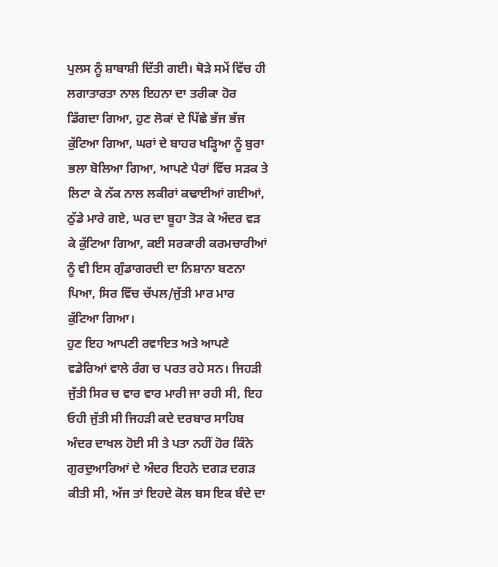ਪੁਲਸ ਨੂੰ ਸ਼ਾਬਾਸ਼ੀ ਦਿੱਤੀ ਗਈ। ਥੋੜੇ ਸਮੇਂ ਵਿੱਚ ਹੀ ਲਗਾਤਾਰਤਾ ਨਾਲ ਇਹਨਾ ਦਾ ਤਰੀਕਾ ਹੋਰ ਡਿੱਗਦਾ ਗਿਆ, ਹੁਣ ਲੋਕਾਂ ਦੇ ਪਿੱਛੇ ਭੱਜ ਭੱਜ ਕੁੱਟਿਆ ਗਿਆ, ਘਰਾਂ ਦੇ ਬਾਹਰ ਖੜ੍ਹਿਆ ਨੂੰ ਬੁਰਾ ਭਲਾ ਬੋਲਿਆ ਗਿਆ, ਆਪਣੇ ਪੈਰਾਂ ਵਿੱਚ ਸੜਕ ਤੇ ਲਿਟਾ ਕੇ ਨੱਕ ਨਾਲ ਲਕੀਰਾਂ ਕਢਾਈਆਂ ਗਈਆਂ, ਠੁੱਡੇ ਮਾਰੇ ਗਏ, ਘਰ ਦਾ ਬੂਹਾ ਤੋੜ ਕੇ ਅੰਦਰ ਵੜ ਕੇ ਕੁੱਟਿਆ ਗਿਆ, ਕਈ ਸਰਕਾਰੀ ਕਰਮਚਾਰੀਆਂ ਨੂੰ ਵੀ ਇਸ ਗੁੰਡਾਗਰਦੀ ਦਾ ਨਿਸ਼ਾਨਾ ਬਣਨਾ ਪਿਆ, ਸਿਰ ਵਿੱਚ ਚੱਪਲ/ਜੁੱਤੀ ਮਾਰ ਮਾਰ ਕੁੱਟਿਆ ਗਿਆ।
ਹੁਣ ਇਹ ਆਪਣੀ ਰਵਾਇਤ ਅਤੇ ਆਪਣੇ ਵਡੇਰਿਆਂ ਵਾਲੇ ਰੰਗ ਚ ਪਰਤ ਰਹੇ ਸਨ। ਜਿਹੜੀ ਜੁੱਤੀ ਸਿਰ ਚ ਵਾਰ ਵਾਰ ਮਾਰੀ ਜਾ ਰਹੀ ਸੀ, ਇਹ ਓਹੀ ਜੁੱਤੀ ਸੀ ਜਿਹੜੀ ਕਦੇ ਦਰਬਾਰ ਸਾਹਿਬ ਅੰਦਰ ਦਾਖਲ ਹੋਈ ਸੀ ਤੇ ਪਤਾ ਨਹੀਂ ਹੋਰ ਕਿੰਨੇ ਗੁਰਦੁਆਰਿਆਂ ਦੇ ਅੰਦਰ ਇਹਨੇ ਦਗੜ ਦਗੜ ਕੀਤੀ ਸੀ, ਅੱਜ ਤਾਂ ਇਹਦੇ ਕੋਲ ਬਸ ਇਕ ਬੰਦੇ ਦਾ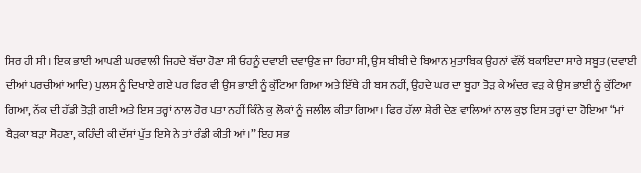ਸਿਰ ਹੀ ਸੀ। ਇਕ ਭਾਈ ਆਪਣੀ ਘਰਵਾਲੀ ਜਿਹਦੇ ਬੱਚਾ ਹੋਣਾ ਸੀ ਓਹਨੂੰ ਦਵਾਈ ਦਵਾਉਣ ਜਾ ਰਿਹਾ ਸੀ, ਉਸ ਬੀਬੀ ਦੇ ਬਿਆਨ ਮੁਤਾਬਿਕ ਉਹਨਾਂ ਵੱਲੋਂ ਬਕਾਇਦਾ ਸਾਰੇ ਸਬੂਤ (ਦਵਾਈ ਦੀਆਂ ਪਰਚੀਆਂ ਆਦਿ) ਪੁਲਸ ਨੂੰ ਦਿਖਾਏ ਗਏ ਪਰ ਫਿਰ ਵੀ ਉਸ ਭਾਈ ਨੂੰ ਕੁੱਟਿਆ ਗਿਆ ਅਤੇ ਇੱਥੇ ਹੀ ਬਸ ਨਹੀਂ, ਉਹਦੇ ਘਰ ਦਾ ਬੂਹਾ ਤੋੜ ਕੇ ਅੰਦਰ ਵੜ ਕੇ ਉਸ ਭਾਈ ਨੂੰ ਕੁੱਟਿਆ ਗਿਆ, ਨੱਕ ਦੀ ਹੱਡੀ ਤੋੜੀ ਗਈ ਅਤੇ ਇਸ ਤਰ੍ਹਾਂ ਨਾਲ ਹੋਰ ਪਤਾ ਨਹੀਂ ਕਿੰਨੇ ਕੁ ਲੋਕਾਂ ਨੂੰ ਜਲੀਲ ਕੀਤਾ ਗਿਆ। ਫਿਰ ਹੱਲਾ ਸ਼ੇਰੀ ਦੇਣ ਵਾਲਿਆਂ ਨਾਲ ਕੁਝ ਇਸ ਤਰ੍ਹਾਂ ਦਾ ਹੋਇਆ “ਮਾਂ ਬੈੜਕਾ ਬੜਾ ਸੋਹਣਾ, ਕਹਿੰਦੀ ਕੀ ਦੱਸਾਂ ਪੁੱਤ ਇਸੇ ਨੇ ਤਾਂ ਰੰਡੀ ਕੀਤੀ ਆਂ।” ਇਹ ਸਭ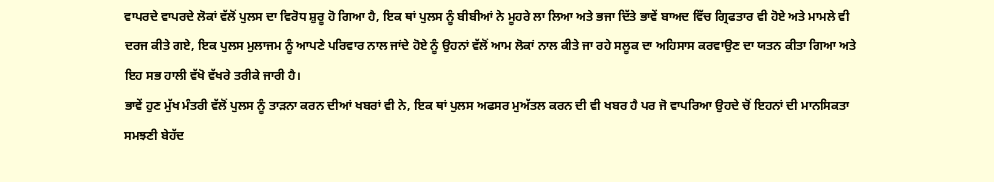ਵਾਪਰਦੇ ਵਾਪਰਦੇ ਲੋਕਾਂ ਵੱਲੋਂ ਪੁਲਸ ਦਾ ਵਿਰੋਧ ਸ਼ੁਰੂ ਹੋ ਗਿਆ ਹੈ, ਇਕ ਥਾਂ ਪੁਲਸ ਨੂੰ ਬੀਬੀਆਂ ਨੇ ਮੂਹਰੇ ਲਾ ਲਿਆ ਅਤੇ ਭਜਾ ਦਿੱਤੇ ਭਾਵੇਂ ਬਾਅਦ ਵਿੱਚ ਗ੍ਰਿਫਤਾਰ ਵੀ ਹੋਏ ਅਤੇ ਮਾਮਲੇ ਵੀ ਦਰਜ ਕੀਤੇ ਗਏ, ਇਕ ਪੁਲਸ ਮੁਲਾਜਮ ਨੂੰ ਆਪਣੇ ਪਰਿਵਾਰ ਨਾਲ ਜਾਂਦੇ ਹੋਏ ਨੂੰ ਉਹਨਾਂ ਵੱਲੋਂ ਆਮ ਲੋਕਾਂ ਨਾਲ ਕੀਤੇ ਜਾ ਰਹੇ ਸਲੂਕ ਦਾ ਅਹਿਸਾਸ ਕਰਵਾਉਣ ਦਾ ਯਤਨ ਕੀਤਾ ਗਿਆ ਅਤੇ ਇਹ ਸਭ ਹਾਲੀ ਵੱਖੋ ਵੱਖਰੇ ਤਰੀਕੇ ਜਾਰੀ ਹੈ।
ਭਾਵੇਂ ਹੁਣ ਮੁੱਖ ਮੰਤਰੀ ਵੱਲੋਂ ਪੁਲਸ ਨੂੰ ਤਾੜਨਾ ਕਰਨ ਦੀਆਂ ਖਬਰਾਂ ਵੀ ਨੇ, ਇਕ ਥਾਂ ਪੁਲਸ ਅਫਸਰ ਮੁਅੱਤਲ ਕਰਨ ਦੀ ਵੀ ਖਬਰ ਹੈ ਪਰ ਜੋ ਵਾਪਰਿਆ ਉਹਦੇ ਚੋਂ ਇਹਨਾਂ ਦੀ ਮਾਨਸਿਕਤਾ ਸਮਝਣੀ ਬੇਹੱਦ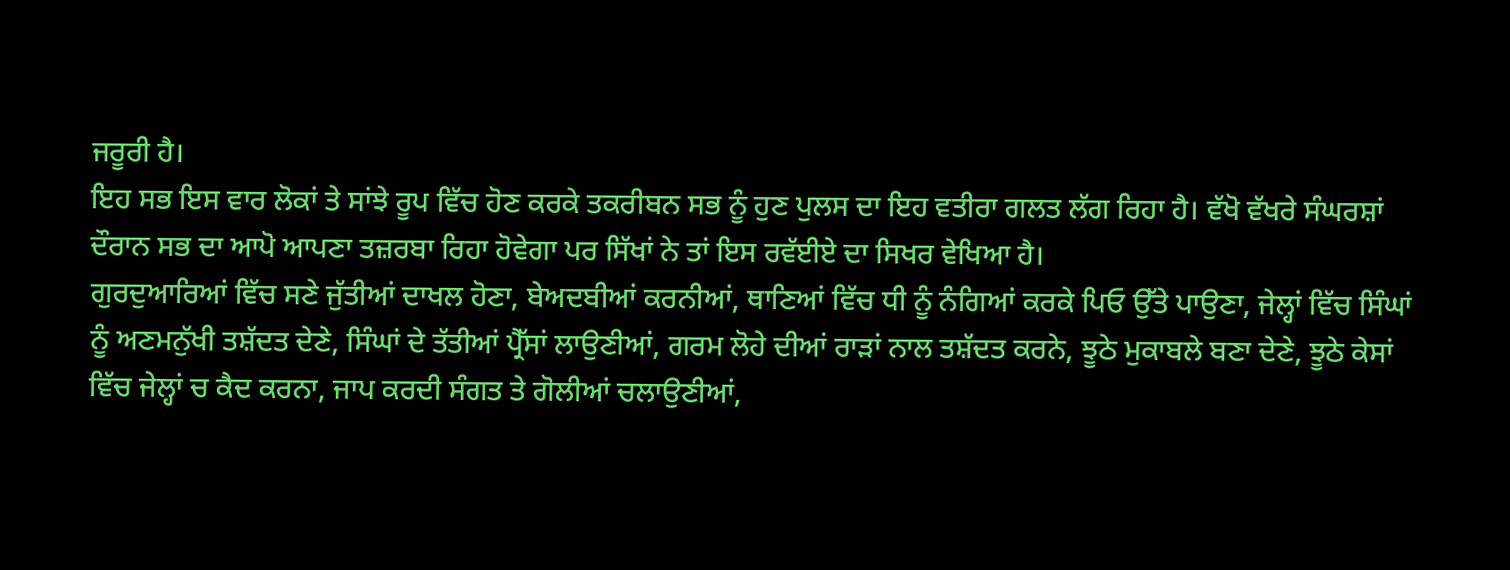ਜਰੂਰੀ ਹੈ।
ਇਹ ਸਭ ਇਸ ਵਾਰ ਲੋਕਾਂ ਤੇ ਸਾਂਝੇ ਰੂਪ ਵਿੱਚ ਹੋਣ ਕਰਕੇ ਤਕਰੀਬਨ ਸਭ ਨੂੰ ਹੁਣ ਪੁਲਸ ਦਾ ਇਹ ਵਤੀਰਾ ਗਲਤ ਲੱਗ ਰਿਹਾ ਹੈ। ਵੱਖੋ ਵੱਖਰੇ ਸੰਘਰਸ਼ਾਂ ਦੌਰਾਨ ਸਭ ਦਾ ਆਪੋ ਆਪਣਾ ਤਜ਼ਰਬਾ ਰਿਹਾ ਹੋਵੇਗਾ ਪਰ ਸਿੱਖਾਂ ਨੇ ਤਾਂ ਇਸ ਰਵੱਈਏ ਦਾ ਸਿਖਰ ਵੇਖਿਆ ਹੈ।
ਗੁਰਦੁਆਰਿਆਂ ਵਿੱਚ ਸਣੇ ਜੁੱਤੀਆਂ ਦਾਖਲ ਹੋਣਾ, ਬੇਅਦਬੀਆਂ ਕਰਨੀਆਂ, ਥਾਣਿਆਂ ਵਿੱਚ ਧੀ ਨੂੰ ਨੰਗਿਆਂ ਕਰਕੇ ਪਿਓ ਉੱਤੇ ਪਾਉਣਾ, ਜੇਲ੍ਹਾਂ ਵਿੱਚ ਸਿੰਘਾਂ ਨੂੰ ਅਣਮਨੁੱਖੀ ਤਸ਼ੱਦਤ ਦੇਣੇ, ਸਿੰਘਾਂ ਦੇ ਤੱਤੀਆਂ ਪ੍ਰੈੱਸਾਂ ਲਾਉਣੀਆਂ, ਗਰਮ ਲੋਹੇ ਦੀਆਂ ਰਾੜਾਂ ਨਾਲ ਤਸ਼ੱਦਤ ਕਰਨੇ, ਝੂਠੇ ਮੁਕਾਬਲੇ ਬਣਾ ਦੇਣੇ, ਝੂਠੇ ਕੇਸਾਂ ਵਿੱਚ ਜੇਲ੍ਹਾਂ ਚ ਕੈਦ ਕਰਨਾ, ਜਾਪ ਕਰਦੀ ਸੰਗਤ ਤੇ ਗੋਲੀਆਂ ਚਲਾਉਣੀਆਂ,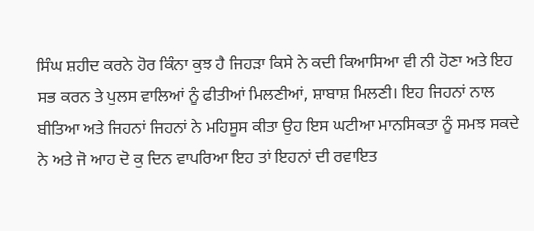ਸਿੰਘ ਸ਼ਹੀਦ ਕਰਨੇ ਹੋਰ ਕਿੰਨਾ ਕੁਝ ਹੈ ਜਿਹੜਾ ਕਿਸੇ ਨੇ ਕਦੀ ਕਿਆਸਿਆ ਵੀ ਨੀ ਹੋਣਾ ਅਤੇ ਇਹ ਸਭ ਕਰਨ ਤੇ ਪੁਲਸ ਵਾਲਿਆਂ ਨੂੰ ਫੀਤੀਆਂ ਮਿਲਣੀਆਂ, ਸ਼ਾਬਾਸ਼ ਮਿਲਣੀ। ਇਹ ਜਿਹਨਾਂ ਨਾਲ ਬੀਤਿਆ ਅਤੇ ਜਿਹਨਾਂ ਜਿਹਨਾਂ ਨੇ ਮਹਿਸੂਸ ਕੀਤਾ ਉਹ ਇਸ ਘਟੀਆ ਮਾਨਸਿਕਤਾ ਨੂੰ ਸਮਝ ਸਕਦੇ ਨੇ ਅਤੇ ਜੋ ਆਹ ਦੋ ਕੁ ਦਿਨ ਵਾਪਰਿਆ ਇਹ ਤਾਂ ਇਹਨਾਂ ਦੀ ਰਵਾਇਤ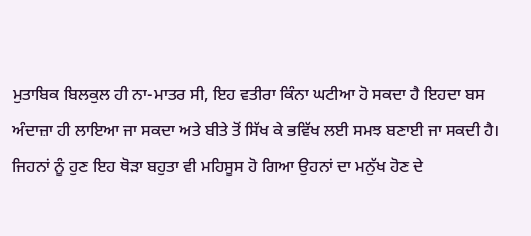ਮੁਤਾਬਿਕ ਬਿਲਕੁਲ ਹੀ ਨਾ-ਮਾਤਰ ਸੀ, ਇਹ ਵਤੀਰਾ ਕਿੰਨਾ ਘਟੀਆ ਹੋ ਸਕਦਾ ਹੈ ਇਹਦਾ ਬਸ ਅੰਦਾਜ਼ਾ ਹੀ ਲਾਇਆ ਜਾ ਸਕਦਾ ਅਤੇ ਬੀਤੇ ਤੋਂ ਸਿੱਖ ਕੇ ਭਵਿੱਖ ਲਈ ਸਮਝ ਬਣਾਈ ਜਾ ਸਕਦੀ ਹੈ। ਜਿਹਨਾਂ ਨੂੰ ਹੁਣ ਇਹ ਥੋੜਾ ਬਹੁਤਾ ਵੀ ਮਹਿਸੂਸ ਹੋ ਗਿਆ ਉਹਨਾਂ ਦਾ ਮਨੁੱਖ ਹੋਣ ਦੇ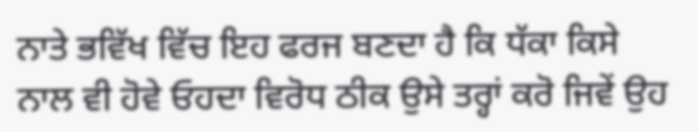ਨਾਤੇ ਭਵਿੱਖ ਵਿੱਚ ਇਹ ਫਰਜ ਬਣਦਾ ਹੈ ਕਿ ਧੱਕਾ ਕਿਸੇ ਨਾਲ ਵੀ ਹੋਵੇ ਓਹਦਾ ਵਿਰੋਧ ਠੀਕ ਉਸੇ ਤਰ੍ਹਾਂ ਕਰੋ ਜਿਵੇਂ ਉਹ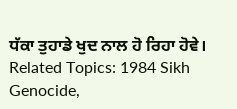ਧੱਕਾ ਤੁਹਾਡੇ ਖੁਦ ਨਾਲ ਹੋ ਰਿਹਾ ਹੋਵੇ।
Related Topics: 1984 Sikh Genocide,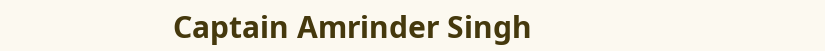Captain Amrinder Singh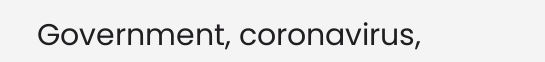Government, coronavirus,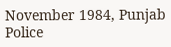November 1984, Punjab Police